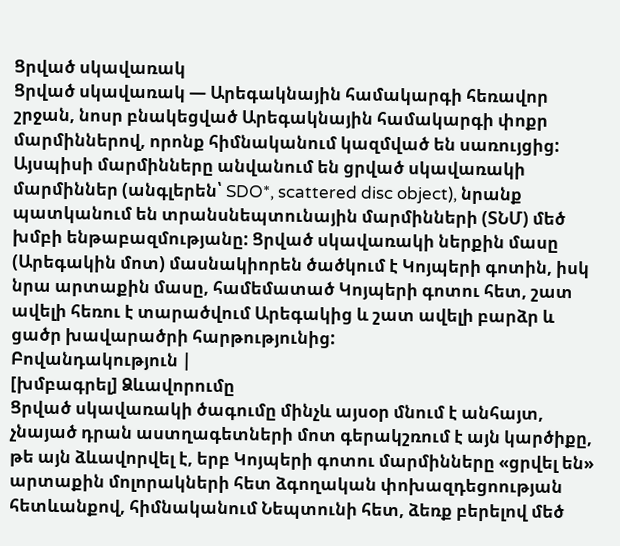Ցրված սկավառակ
Ցրված սկավառակ — Արեգակնային համակարգի հեռավոր շրջան, նոսր բնակեցված Արեգակնային համակարգի փոքր մարմիններով, որոնք հիմնականում կազմված են սառույցից: Այսպիսի մարմինները անվանում են ցրված սկավառակի մարմիններ (անգլերեն՝ SDO*, scattered disc object), նրանք պատկանում են տրանսնեպտունային մարմինների (ՏՆՄ) մեծ խմբի ենթաբազմությանը: Ցրված սկավառակի ներքին մասը (Արեգակին մոտ) մասնակիորեն ծածկում է Կոյպերի գոտին, իսկ նրա արտաքին մասը, համեմատած Կոյպերի գոտու հետ, շատ ավելի հեռու է տարածվում Արեգակից և շատ ավելի բարձր և ցածր խավարածրի հարթությունից:
Բովանդակություն |
[խմբագրել] Ձևավորումը
Ցրված սկավառակի ծագումը մինչև այսօր մնում է անհայտ, չնայած դրան աստղագետների մոտ գերակշռում է այն կարծիքը, թե այն ձևավորվել է, երբ Կոյպերի գոտու մարմինները «ցրվել են» արտաքին մոլորակների հետ ձգողական փոխազդեցոության հետևանքով, հիմնականում Նեպտունի հետ, ձեռք բերելով մեծ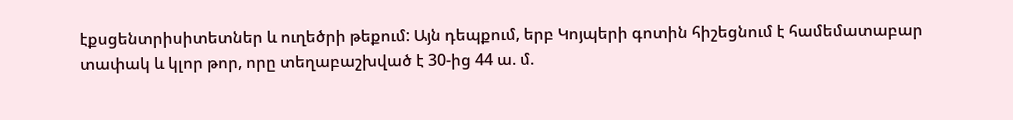էքսցենտրիսիտետներ և ուղեծրի թեքում: Այն դեպքում, երբ Կոյպերի գոտին հիշեցնում է համեմատաբար տափակ և կլոր թոր, որը տեղաբաշխված է 30-ից 44 ա. մ.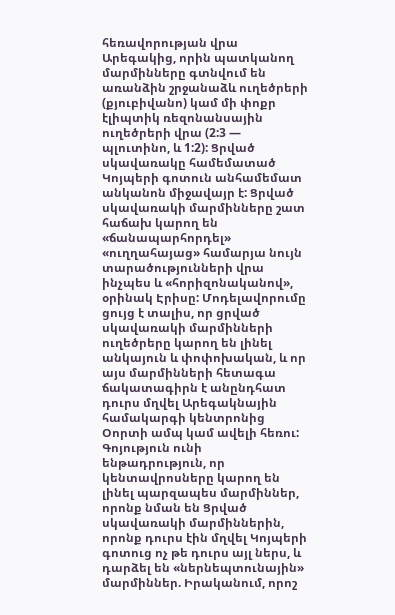հեռավորության վրա Արեգակից, որին պատկանող մարմինները գտնվում են առանձին շրջանաձև ուղեծրերի (քյուբիվանո) կամ մի փոքր էլիպտիկ ռեզոնանսային ուղեծրերի վրա (2:3 — պլուտինո, և 1:2): Ցրված սկավառակը համեմատած Կոյպերի գոտուն անհամեմատ անկանոն միջավայր է: Ցրված սկավառակի մարմինները շատ հաճախ կարող են «ճանապարհորդել» «ուղղահայաց» համարյա նույն տարածությունների վրա ինչպես և «հորիզոնականով», օրինակ Էրիսը: Մոդելավորումը ցույց է տալիս, որ ցրված սկավառակի մարմինների ուղեծրերը կարող են լինել անկայուն և փոփոխական, և որ այս մարմինների հետագա ճակատագիրն է անընդհատ դուրս մղվել Արեգակնային համակարգի կենտրոնից Օորտի ամպ կամ ավելի հեռու:
Գոյություն ունի ենթադրություն, որ կենտավրոսները կարող են լինել պարզապես մարմիններ, որոնք նման են Ցրված սկավառակի մարմիններին, որոնք դուրս էին մղվել Կոյպերի գոտուց ոչ թե դուրս այլ ներս, և դարձել են «ներնեպտունային» մարմիններ. Իրականում, որոշ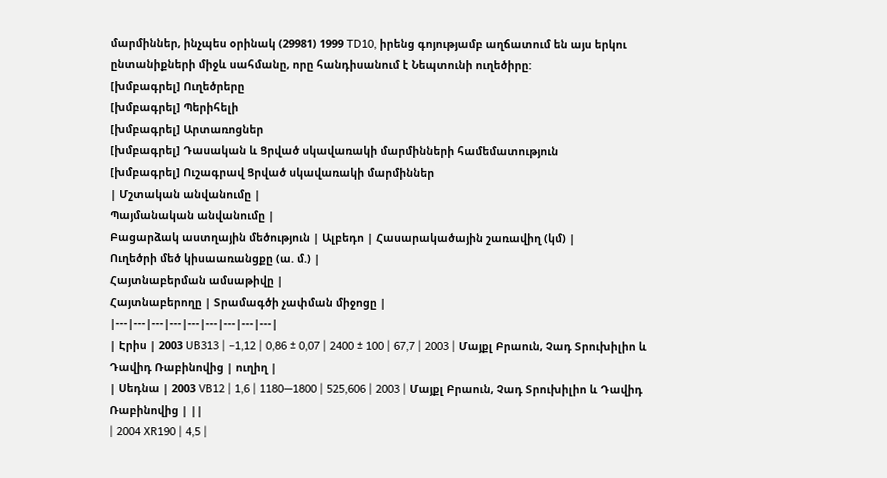մարմիններ, ինչպես օրինակ (29981) 1999 TD10, իրենց գոյությամբ աղճատում են այս երկու ընտանիքների միջև սահմանը, որը հանդիսանում է Նեպտունի ուղեծիրը:
[խմբագրել] Ուղեծրերը
[խմբագրել] Պերիհելի
[խմբագրել] Արտառոցներ
[խմբագրել] Դասական և Ցրված սկավառակի մարմինների համեմատություն
[խմբագրել] Ուշագրավ Ցրված սկավառակի մարմիններ
| Մշտական անվանումը |
Պայմանական անվանումը |
Բացարձակ աստղային մեծություն | Ալբեդո | Հասարակածային շառավիղ (կմ) |
Ուղեծրի մեծ կիսաառանցքը (ա. մ.) |
Հայտնաբերման ամսաթիվը |
Հայտնաբերողը | Տրամագծի չափման միջոցը |
|---|---|---|---|---|---|---|---|---|
| Էրիս | 2003 UB313 | −1,12 | 0,86 ± 0,07 | 2400 ± 100 | 67,7 | 2003 | Մայքլ Բրաուն, Չադ Տրուխիլիո և Դավիդ Ռաբինովից | ուղիղ |
| Սեդնա | 2003 VB12 | 1,6 | 1180—1800 | 525,606 | 2003 | Մայքլ Բրաուն, Չադ Տրուխիլիո և Դավիդ Ռաբինովից | ||
| 2004 XR190 | 4,5 |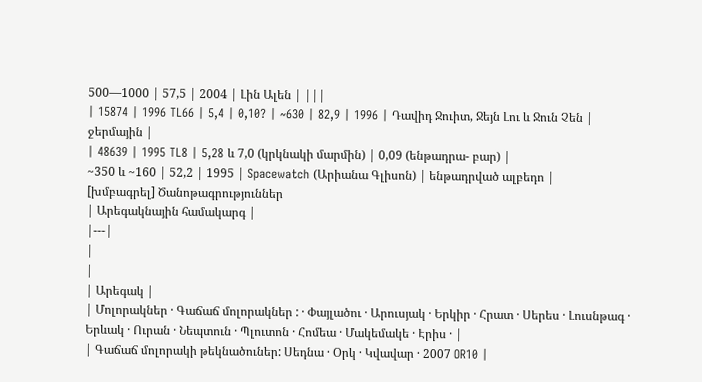500—1000 | 57,5 | 2004 | Լին Ալեն | |||
| 15874 | 1996 TL66 | 5,4 | 0,10? | ~630 | 82,9 | 1996 | Դավիդ Ջուիտ, Ջեյն Լու և Ջուն Չեն | ջերմային |
| 48639 | 1995 TL8 | 5,28 և 7,0 (կրկնակի մարմին) | 0,09 (ենթադրա- բար) |
~350 և ~160 | 52,2 | 1995 | Spacewatch (Արիանա Գլիսոն) | ենթադրված ալբեդո |
[խմբագրել] Ծանոթագրություններ
| Արեգակնային համակարգ |
|---|
|
|
| Արեգակ |
| Մոլորակներ · Գաճաճ մոլորակներ : · Փայլածու · Արուսյակ · Երկիր · Հրատ · Սերես · Լուսնթագ · Երևակ · Ուրան · Նեպտուն · Պլուտոն · Հոմեա · Մակեմակե · Էրիս · |
| Գաճաճ մոլորակի թեկնածուներ: Սեդնա · Օրկ · Կվավար · 2007 OR10 |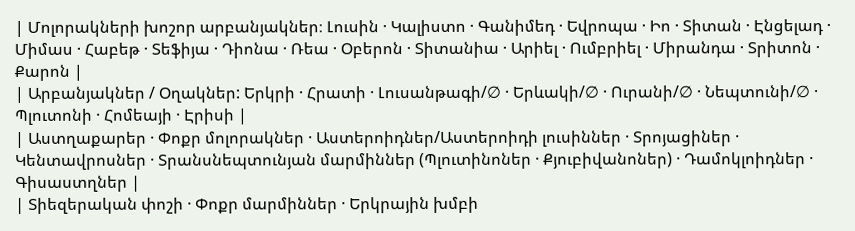| Մոլորակների խոշոր արբանյակներ։ Լուսին · Կալիստո · Գանիմեդ · Եվրոպա · Իո · Տիտան · Էնցելադ · Միմաս · Հաբեթ · Տեֆիյա · Դիոնա · Ռեա · Օբերոն · Տիտանիա · Արիել · Ումբրիել · Միրանդա · Տրիտոն · Քարոն |
| Արբանյակներ / Օղակներ: Երկրի · Հրատի · Լուսանթագի/∅ · Երևակի/∅ · Ուրանի/∅ · Նեպտունի/∅ · Պլուտոնի · Հոմեայի · Էրիսի |
| Աստղաքարեր · Փոքր մոլորակներ · Աստերոիդներ/Աստերոիդի լուսիններ · Տրոյացիներ · Կենտավրոսներ · Տրանսնեպտունյան մարմիններ (Պլուտինոներ · Քյուբիվանոներ) · Դամոկլոիդներ · Գիսաստղներ |
| Տիեզերական փոշի · Փոքր մարմիններ · Երկրային խմբի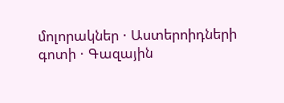մոլորակներ · Աստերոիդների գոտի · Գազային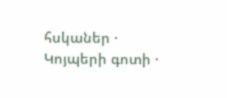հսկաներ · Կոյպերի գոտի ·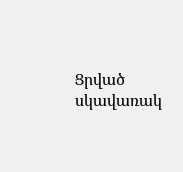Ցրված սկավառակ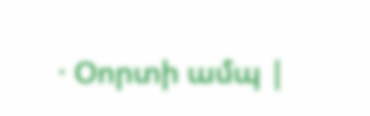· Օորտի ամպ |